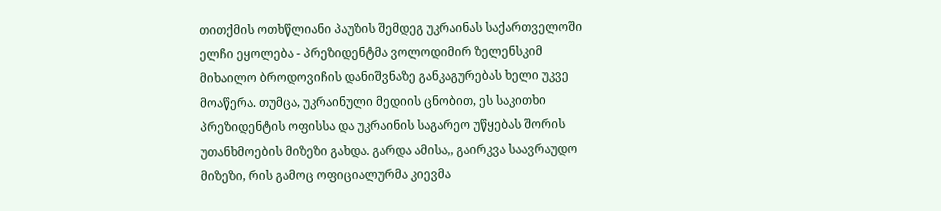თითქმის ოთხწლიანი პაუზის შემდეგ უკრაინას საქართველოში ელჩი ეყოლება - პრეზიდენტმა ვოლოდიმირ ზელენსკიმ მიხაილო ბროდოვიჩის დანიშვნაზე განკაგურებას ხელი უკვე მოაწერა. თუმცა, უკრაინული მედიის ცნობით, ეს საკითხი პრეზიდენტის ოფისსა და უკრაინის საგარეო უწყებას შორის უთანხმოების მიზეზი გახდა. გარდა ამისა,, გაირკვა საავრაუდო მიზეზი, რის გამოც ოფიციალურმა კიევმა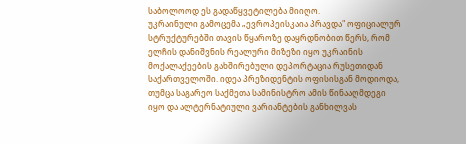საბოლოოდ ეს გადაწყვეტილება მიიღო.
უკრაინული გამოცემა „ევროპეისკაია პრავდა" ოფიციალურ სტრუქტურებში თავის წყაროზე დაყრდნობით წერს, რომ ელჩის დანიშვნის რეალური მიზეზი იყო უკრაინის მოქალაქეების გახშირებული დეპორტაცია რუსეთიდან საქართველოში. იდეა პრეზიდენტის ოფისისგან მოდიოდა, თუმცა საგარეო საქმეთა სამინისტრო ამის წინააღმდეგი იყო და ალტერნატიული ვარიანტების განხილვას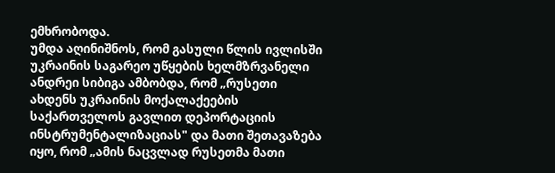ემხრობოდა.
უმდა აღინიშნოს, რომ გასული წლის ივლისში უკრაინის საგარეო უწყების ხელმზრვანელი ანდრეი სიბიგა ამბობდა, რომ „რუსეთი ახდენს უკრაინის მოქალაქეების საქართველოს გავლით დეპორტაციის ინსტრუმენტალიზაციას" და მათი შეთავაზება იყო, რომ „ამის ნაცვლად რუსეთმა მათი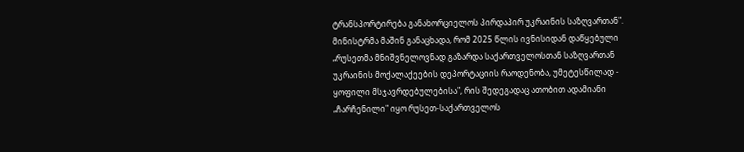ტრანსპორტირება განახორციელოს პირდაპირ უკრაინის საზღვართან".
მინისტრმა მაშინ განაცხადა, რომ 2025 წლის ივნისიდან დაწყებული „რუსეთმა მნიშვნელოვნად გაზარდა საქართველოსთან საზღვართან უკრაინის მოქალაქეების დეპორტაციის რაოდენობა, უმეტესწილად - ყოფილი მსჯავრდებულებისა", რის შედეგადაც ათობით ადამიანი „ჩარჩენილი" იყო რუსეთ-საქართველოს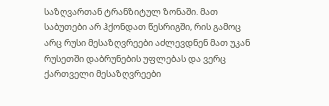საზღვართან ტრანზიტულ ზონაში. მათ საბუთები არ ჰქონდათ წესრიგში, რის გამოც არც რუსი მესაზღვრეები აძლევდნენ მათ უკან რუსეთში დაბრუნების უფლებას და ვერც ქართველი მესაზღვრეები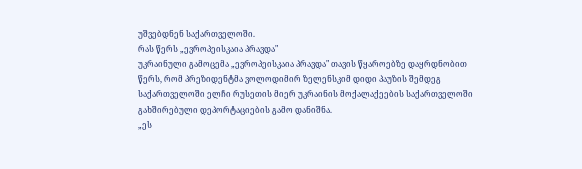უშვებდნენ საქართველოში.
რას წერს „ევროპეისკაია პრავდა"
უკრაინული გამოცემა „ევროპეისკაია პრავდა" თავის წყაროებზე დაყრდნობით წერს, რომ პრეზიდენტმა ვოლოდიმირ ზელენსკიმ დიდი პაუზის შემდეგ საქართველოში ელჩი რუსეთის მიერ უკრაინის მოქალაქეების საქართველოში გახშირებული დეპორტაციების გამო დანიშნა.
„ეს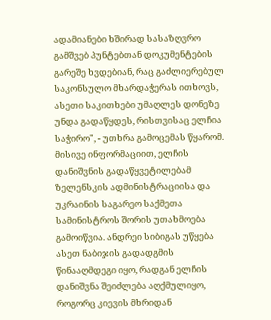ადამიანები ხშირად სასაზღვრო გამშვებ პუნტებთან დოკუმენტების გარეშე ხვდებიან, რაც გაძლიერებულ საკონსულო მხარდაჭერას ითხოვს, ასეთი საკითხები უმაღლეს დონეზე უნდა გადაწყდეს, რისთვისაც ელჩია საჭირო", - უთხრა გამოცემას წყარომ.
მისივე ინფორმაციით, ელჩის დანიშვნის გადაწყვეტილებამ ზელენსკის ადმინისტრაციისა და უკრაინის საგარეო საქმეთა სამინისტროს შორის უთახმოება გამოიწვია. ანდრეი სიბიგას უწყება ასეთ ნაბიჯის გადადგმის წინააღმდეგი იყო, რადგან ელჩის დანიშვნა შეიძლება აღქმულიყო, როგორც კიევის მხრიდან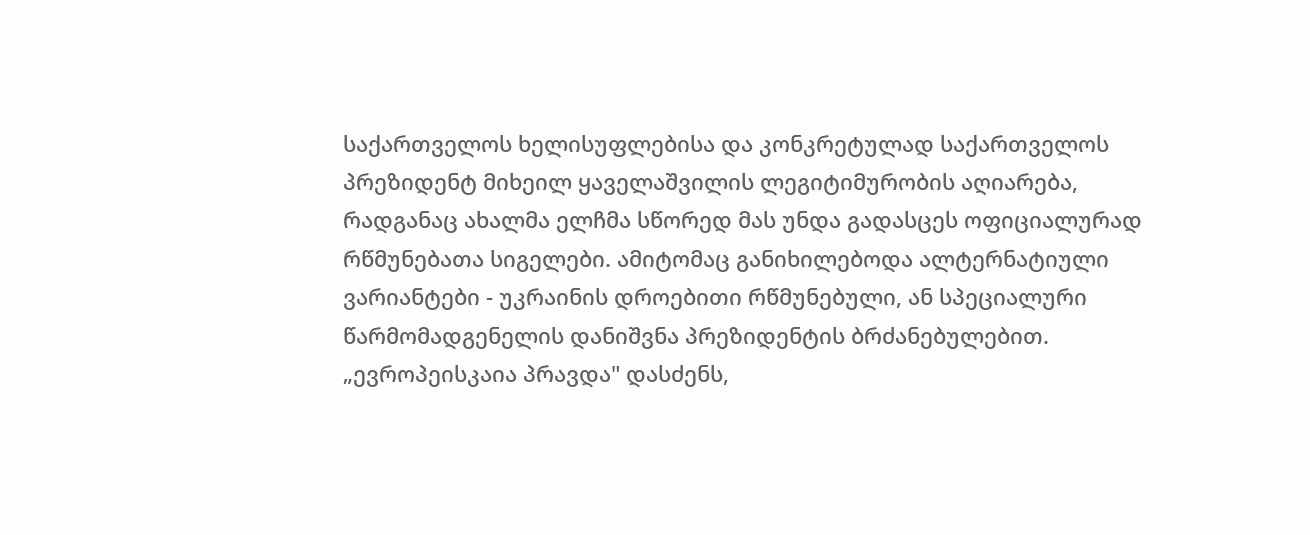საქართველოს ხელისუფლებისა და კონკრეტულად საქართველოს პრეზიდენტ მიხეილ ყაველაშვილის ლეგიტიმურობის აღიარება, რადგანაც ახალმა ელჩმა სწორედ მას უნდა გადასცეს ოფიციალურად რწმუნებათა სიგელები. ამიტომაც განიხილებოდა ალტერნატიული ვარიანტები - უკრაინის დროებითი რწმუნებული, ან სპეციალური წარმომადგენელის დანიშვნა პრეზიდენტის ბრძანებულებით.
„ევროპეისკაია პრავდა" დასძენს,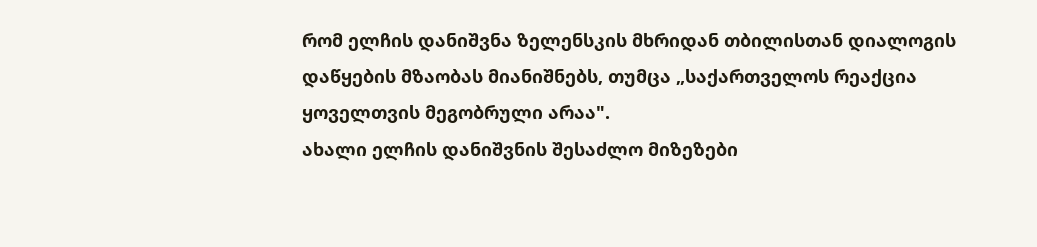რომ ელჩის დანიშვნა ზელენსკის მხრიდან თბილისთან დიალოგის დაწყების მზაობას მიანიშნებს, თუმცა „საქართველოს რეაქცია ყოველთვის მეგობრული არაა".
ახალი ელჩის დანიშვნის შესაძლო მიზეზები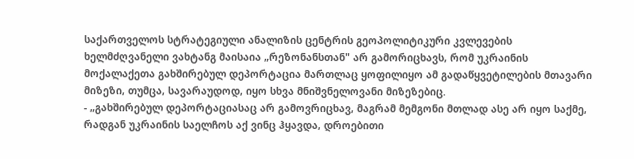საქართველოს სტრატეგიული ანალიზის ცენტრის გეოპოლიტიკური კვლევების ხელმძღვანელი ვახტანგ მაისაია „რეზონანსთან" არ გამორიცხავს, რომ უკრაინის მოქალაქეთა გახშირებულ დეპორტაცია მართლაც ყოფილიყო ამ გადაწყვეტილების მთავარი მიზეზი, თუმცა, სავარაუდოდ, იყო სხვა მნიშვნელოვანი მიზეზებიც.
- „გახშირებულ დეპორტაციასაც არ გამოვრიცხავ, მაგრამ მემგონი მთლად ასე არ იყო საქმე, რადგან უკრაინის საელჩოს აქ ვინც ჰყავდა, დროებითი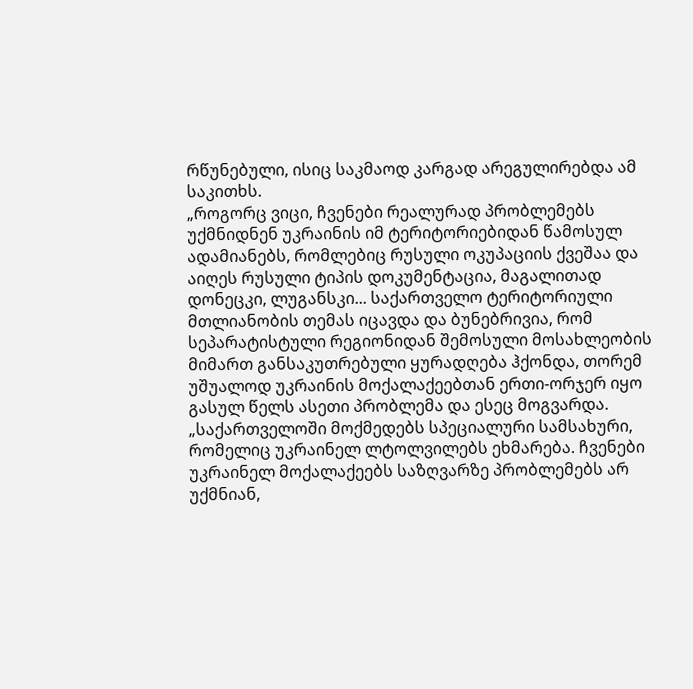რწუნებული, ისიც საკმაოდ კარგად არეგულირებდა ამ საკითხს.
„როგორც ვიცი, ჩვენები რეალურად პრობლემებს უქმნიდნენ უკრაინის იმ ტერიტორიებიდან წამოსულ ადამიანებს, რომლებიც რუსული ოკუპაციის ქვეშაა და აიღეს რუსული ტიპის დოკუმენტაცია, მაგალითად დონეცკი, ლუგანსკი... საქართველო ტერიტორიული მთლიანობის თემას იცავდა და ბუნებრივია, რომ სეპარატისტული რეგიონიდან შემოსული მოსახლეობის მიმართ განსაკუთრებული ყურადღება ჰქონდა, თორემ უშუალოდ უკრაინის მოქალაქეებთან ერთი-ორჯერ იყო გასულ წელს ასეთი პრობლემა და ესეც მოგვარდა.
„საქართველოში მოქმედებს სპეციალური სამსახური, რომელიც უკრაინელ ლტოლვილებს ეხმარება. ჩვენები უკრაინელ მოქალაქეებს საზღვარზე პრობლემებს არ უქმნიან,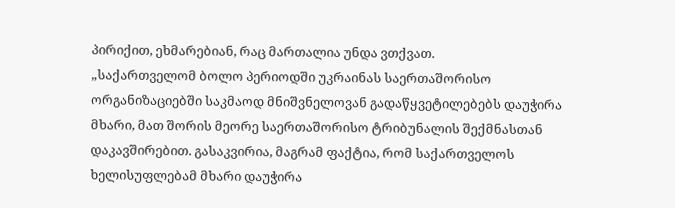პირიქით, ეხმარებიან, რაც მართალია უნდა ვთქვათ.
„საქართველომ ბოლო პერიოდში უკრაინას საერთაშორისო ორგანიზაციებში საკმაოდ მნიშვნელოვან გადაწყვეტილებებს დაუჭირა მხარი, მათ შორის მეორე საერთაშორისო ტრიბუნალის შექმნასთან დაკავშირებით. გასაკვირია, მაგრამ ფაქტია, რომ საქართველოს ხელისუფლებამ მხარი დაუჭირა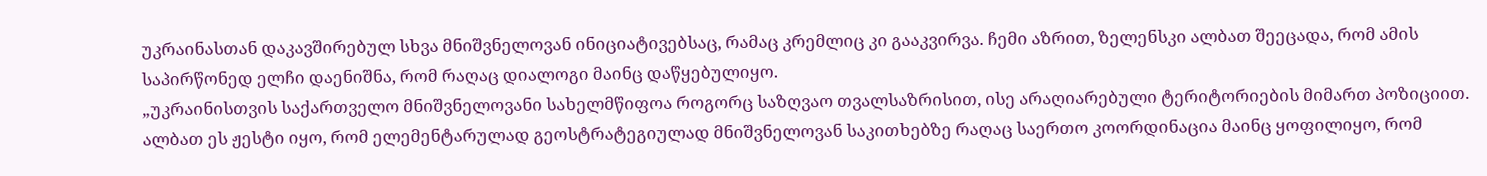უკრაინასთან დაკავშირებულ სხვა მნიშვნელოვან ინიციატივებსაც, რამაც კრემლიც კი გააკვირვა. ჩემი აზრით, ზელენსკი ალბათ შეეცადა, რომ ამის საპირწონედ ელჩი დაენიშნა, რომ რაღაც დიალოგი მაინც დაწყებულიყო.
„უკრაინისთვის საქართველო მნიშვნელოვანი სახელმწიფოა როგორც საზღვაო თვალსაზრისით, ისე არაღიარებული ტერიტორიების მიმართ პოზიციით. ალბათ ეს ჟესტი იყო, რომ ელემენტარულად გეოსტრატეგიულად მნიშვნელოვან საკითხებზე რაღაც საერთო კოორდინაცია მაინც ყოფილიყო, რომ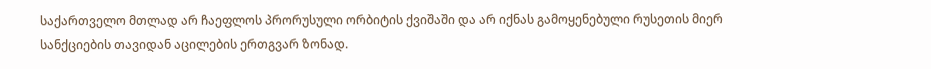საქართველო მთლად არ ჩაეფლოს პრორუსული ორბიტის ქვიშაში და არ იქნას გამოყენებული რუსეთის მიერ სანქციების თავიდან აცილების ერთგვარ ზონად.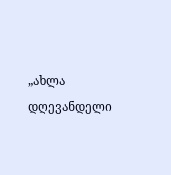„ახლა დღევანდელი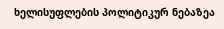ხელისუფლების პოლიტიკურ ნებაზეა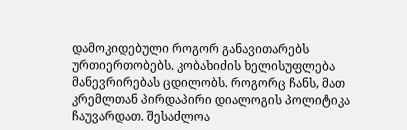დამოკიდებული როგორ განავითარებს ურთიერთობებს. კობახიძის ხელისუფლება მანევრირებას ცდილობს. როგორც ჩანს, მათ კრემლთან პირდაპირი დიალოგის პოლიტიკა ჩაუვარდათ. შესაძლოა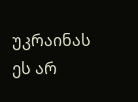უკრაინას ეს არ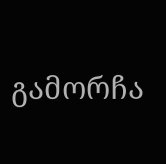გამორჩა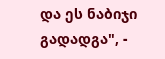და ეს ნაბიჯი გადადგა", -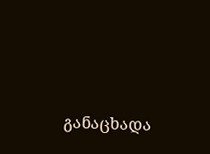განაცხადა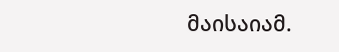მაისაიამ.